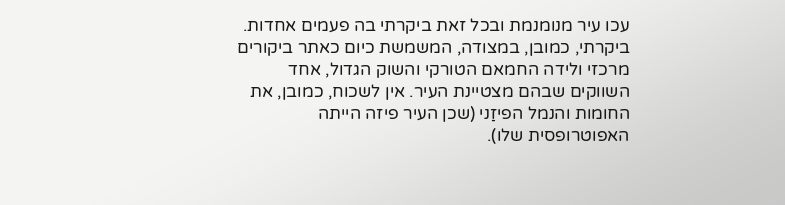עכו עיר מנומנמת ובכל זאת ביקרתי בה פעמים אחדות. ביקרתי, כמובן, במצודה, המשמשת כיום כאתר ביקורים מרכזי ולידה החמאם הטורקי והשוק הגדול, אחד השווקים שבהם מצטיינת העיר. אין לשכוח, כמובן, את החומות והנמל הפיזַני (שכן העיר פיזה הייתה האפוטרופסית שלו).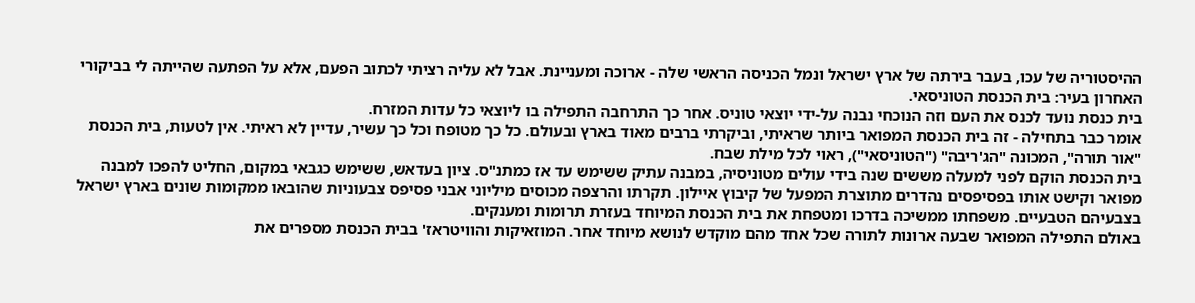ההיסטוריה של עכו, בעבר בירתה של ארץ ישראל ונמל הכניסה הראשי שלה - ארוכה ומעניינת. אבל לא עליה רציתי לכתוב הפעם, אלא על הפתעה שהייתה לי בביקורי האחרון בעיר: בית הכנסת הטוניסאי.
בית כנסת נועד לכנס את העם וזה הנוכחי נבנה על-ידי יוצאי טוניס. אחר כך התרחבה התפילה בו ליוצאי כל עדות המזרח.
אומר כבר בתחילה - זה בית הכנסת המפואר ביותר שראיתי, וביקרתי ברבים מאוד בארץ ובעולם. כל כך מטופח וכל כך עשיר, עדיין לא ראיתי. אין לטעות, בית הכנסת "אור תורה", המכונה "הג'ריבה" ("הטוניסאי"), ראוי לכל מילת שבח.
בית הכנסת הוקם לפני למעלה מששים שנה בידי עולים מטוניסיה, במבנה עתיק ששימש עד אז כמתנ"ס. ציון בעדאש, ששימש כגבאי במקום, החליט להפכו למבנה מפואר וקישט אותו בפסיפסים נהדרים מתוצרת המפעל של קיבוץ איילון. תקרתו והרצפה מכוסים מיליוני אבני פסיפס צבעוניות שהובאו ממקומות שונים בארץ ישראל בצבעיהם הטבעיים. משפחתו ממשיכה בדרכו ומטפחת את בית הכנסת המיוחד בעזרת תרומות ומענקים.
באולם התפילה המפואר שבעה ארונות לתורה שכל אחד מהם מוקדש לנושא מיוחד אחר. המוזאיקות והוויטראז' בבית הכנסת מספרים את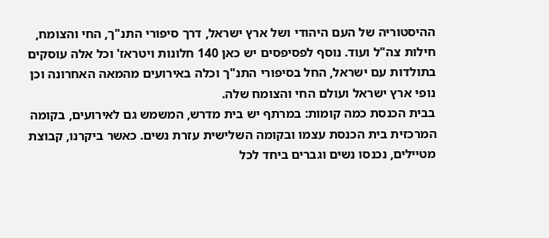ההיסטוריה של העם היהודי ושל ארץ ישראל, דרך סיפורי התנ"ך, החי והצומח, חילות צה"ל ועוד. נוסף לפסיפסים יש כאן 140 חלונות ויטראז' וכל אלה עוסקים בתולדות עם ישראל, החל בסיפורי התנ"ך וכלה באירועים מהמאה האחרונה וכן נופי ארץ ישראל ועולם החי והצומח שלה.
בבית הכנסת כמה קומות: במרתף יש בית מדרש, המשמש גם לאירועים, בקומה המרכזית בית הכנסת עצמו ובקומה השלישית עזרת נשים. כאשר ביקרנו, קבוצת מטיילים, נכנסו נשים וגברים ביחד לכל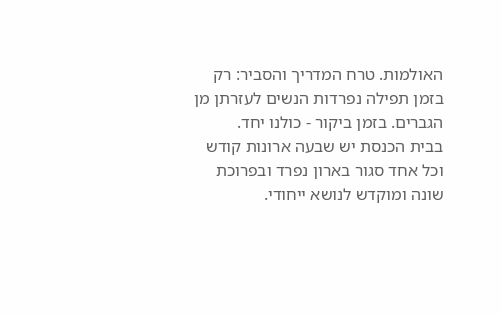האולמות. טרח המדריך והסביר: רק בזמן תפילה נפרדות הנשים לעזרתן מן הגברים. בזמן ביקור - כולנו יחד.
בבית הכנסת יש שבעה ארונות קודש וכל אחד סגור בארון נפרד ובפרוכת שונה ומוקדש לנושא ייחודי.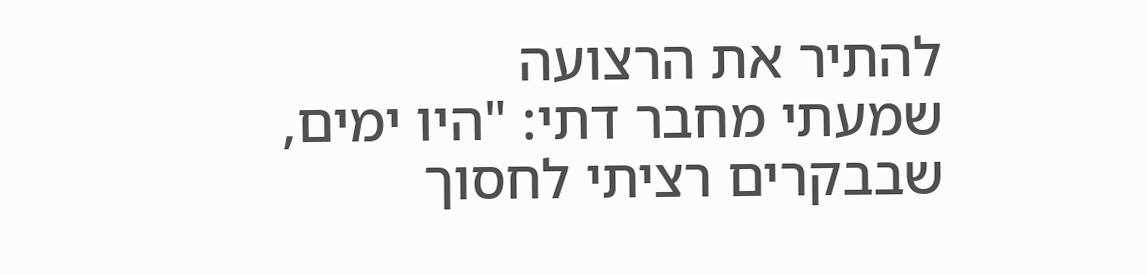להתיר את הרצועה
שמעתי מחבר דתי: "היו ימים, שבבקרים רציתי לחסוך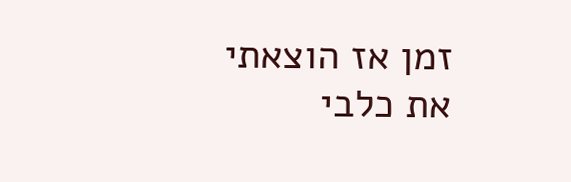זמן אז הוצאתי את כלבי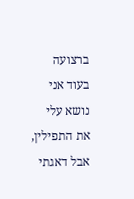ברצועה בעוד אני נושא עלי את התפילין, אבל דאגתי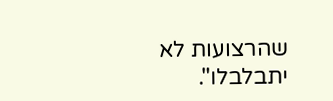שהרצועות לא יתבלבלו".